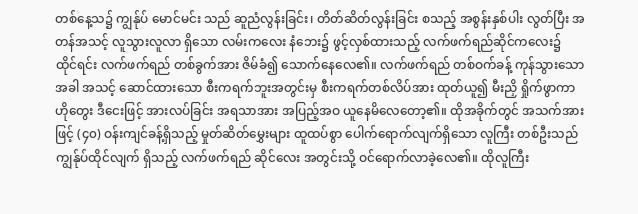တစ်နေ့သ၌ ကျွန်ုပ် မောင်မင်း သည် ဆူညံလွန်းခြင်း၊ တိတ်ဆိတ်လွန်းခြင်း စသည့် အစွန်းနှစ်ပါး လွတ်ပြီး အတန်အသင့် လူသွားလူလာ ရှိသော လမ်းကလေး နံဘေး၌ ဖွင့်လှစ်ထားသည့် လက်ဖက်ရည်ဆိုင်ကလေး၌ ထိုင်ရင်း လက်ဖက်ရည် တစ်ခွက်အား ဇိမ်ခံ၍ သောက်နေလေ၏။ လက်ဖက်ရည် တစ်ဝက်ခန့် ကုန်သွားသောအခါ အသင့် ဆောင်ထားသော စီးကရက်ဘူးအတွင်းမှ စီးကရက်တစ်လိပ်အား ထုတ်ယူ၍ မီးညှိ ရှိုက်ဖွာကာ ဟိုတွေး ဒီငေးဖြင့် အားလပ်ခြင်း အရသာအား အပြည့်အဝ ယူနေမိလေတော့၏။ ထိုအခိုက်တွင် အသက်အားဖြင့် (၄၀) ဝန်းကျင်ခန့်ရှိသည့် မှုတ်ဆိတ်မွှေးများ ထူထပ်စွာ ပေါက်ရောက်လျက်ရှိသော လူကြီး တစ်ဦးသည် ကျွန်ုပ်ထိုင်လျက် ရှိသည့် လက်ဖက်ရည် ဆိုင်လေး အတွင်းသို့ ဝင်ရောက်လာခဲ့လေ၏။ ထိုလူကြီး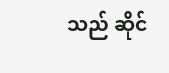သည် ဆိုင်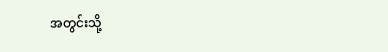အတွင်းသို့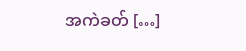အကဲခတ် […]